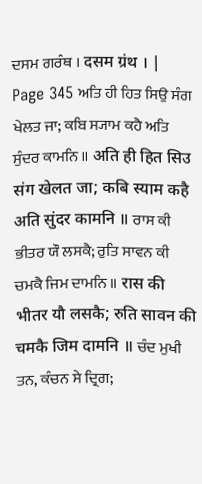ਦਸਮ ਗਰੰਥ । दसम ग्रंथ । |
Page 345 ਅਤਿ ਹੀ ਹਿਤ ਸਿਉ ਸੰਗ ਖੇਲਤ ਜਾ; ਕਬਿ ਸ੍ਯਾਮ ਕਹੈ ਅਤਿ ਸੁੰਦਰ ਕਾਮਨਿ ॥ अति ही हित सिउ संग खेलत जा; कबि स्याम कहै अति सुंदर कामनि ॥ ਰਾਸ ਕੀ ਭੀਤਰ ਯੌ ਲਸਕੈ; ਰੁਤਿ ਸਾਵਨ ਕੀ ਚਮਕੈ ਜਿਮ ਦਾਮਨਿ ॥ रास की भीतर यौ लसकै; रुति सावन की चमकै जिम दामनि ॥ ਚੰਦ ਮੁਖੀ ਤਨ, ਕੰਚਨ ਸੇ ਦ੍ਰਿਗ;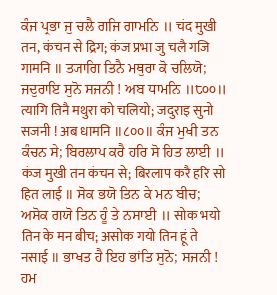ਕੰਜ ਪ੍ਰਭਾ ਜੁ ਚਲੈ ਗਜਿ ਗਾਮਨਿ ॥ चंद मुखी तन, कंचन से द्रिग; कंज प्रभा जु चलै गजि गामनि ॥ ਤ੍ਯਾਗਿ ਤਿਨੈ ਮਥੁਰਾ ਕੋ ਚਲਿਯੋ; ਜਦੁਰਾਇ ਸੁਨੋ ਸਜਨੀ ! ਅਬ ਧਾਮਨਿ ॥੮੦੦॥ त्यागि तिनै मथुरा को चलियो; जदुराइ सुनो सजनी ! अब धामनि ॥८००॥ ਕੰਜ ਮੁਖੀ ਤਨ ਕੰਚਨ ਸੇ; ਬਿਰਲਾਪ ਕਰੈ ਹਰਿ ਸੋ ਹਿਤ ਲਾਈ ॥ कंज मुखी तन कंचन से; बिरलाप करै हरि सो हित लाई ॥ ਸੋਕ ਭਯੋ ਤਿਨ ਕੇ ਮਨ ਬੀਚ; ਅਸੋਕ ਗਯੋ ਤਿਨ ਹੂੰ ਤੇ ਨਸਾਈ ॥ सोक भयो तिन के मन बीच; असोक गयो तिन हूं ते नसाई ॥ ਭਾਖਤ ਹੈ ਇਹ ਭਾਂਤਿ ਸੁਨੋ; ਸਜਨੀ ! ਹਮ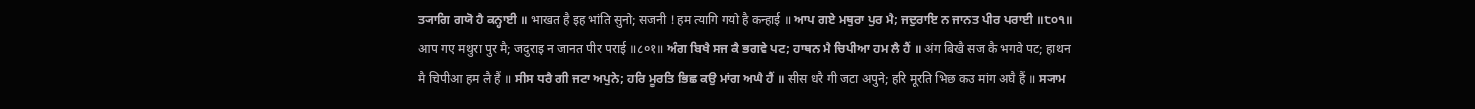ਤ੍ਯਾਗਿ ਗਯੋ ਹੈ ਕਨ੍ਹਾਈ ॥ भाखत है इह भांति सुनो; सजनी ! हम त्यागि गयो है कन्हाई ॥ ਆਪ ਗਏ ਮਥੁਰਾ ਪੁਰ ਮੈ; ਜਦੁਰਾਇ ਨ ਜਾਨਤ ਪੀਰ ਪਰਾਈ ॥੮੦੧॥ आप गए मथुरा पुर मै; जदुराइ न जानत पीर पराई ॥८०१॥ ਅੰਗ ਬਿਖੈ ਸਜ ਕੈ ਭਗਵੇ ਪਟ; ਹਾਥਨ ਮੈ ਚਿਪੀਆ ਹਮ ਲੈ ਹੈਂ ॥ अंग बिखै सज कै भगवे पट; हाथन मै चिपीआ हम लै हैं ॥ ਸੀਸ ਧਰੈ ਗੀ ਜਟਾ ਅਪੁਨੇ; ਹਰਿ ਮੂਰਤਿ ਭਿਛ ਕਉ ਮਾਂਗ ਅਘੈ ਹੈਂ ॥ सीस धरै गी जटा अपुने; हरि मूरति भिछ कउ मांग अघै हैं ॥ ਸ੍ਯਾਮ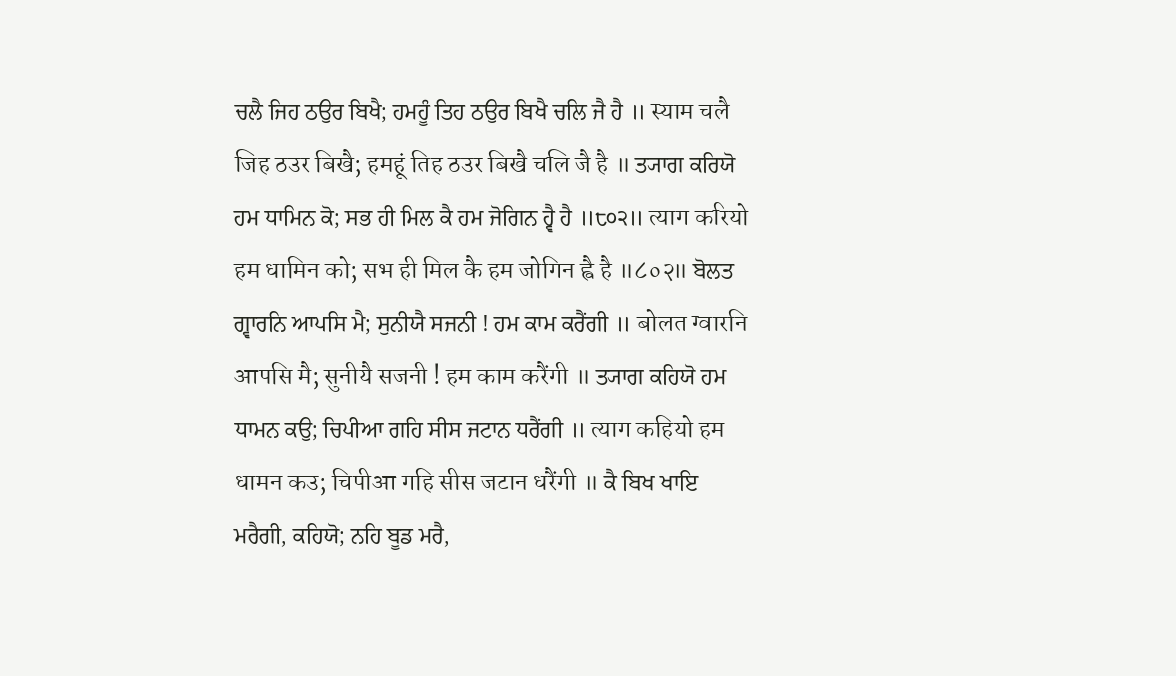ਚਲੈ ਜਿਹ ਠਉਰ ਬਿਖੈ; ਹਮਹੂੰ ਤਿਹ ਠਉਰ ਬਿਖੈ ਚਲਿ ਜੈ ਹੈ ॥ स्याम चलै जिह ठउर बिखै; हमहूं तिह ठउर बिखै चलि जै है ॥ ਤ੍ਯਾਗ ਕਰਿਯੋ ਹਮ ਧਾਮਿਨ ਕੋ; ਸਭ ਹੀ ਮਿਲ ਕੈ ਹਮ ਜੋਗਿਨ ਹ੍ਵੈ ਹੈ ॥੮੦੨॥ त्याग करियो हम धामिन को; सभ ही मिल कै हम जोगिन ह्वै है ॥८०२॥ ਬੋਲਤ ਗ੍ਵਾਰਨਿ ਆਪਸਿ ਮੈ; ਸੁਨੀਯੈ ਸਜਨੀ ! ਹਮ ਕਾਮ ਕਰੈਂਗੀ ॥ बोलत ग्वारनि आपसि मै; सुनीयै सजनी ! हम काम करैंगी ॥ ਤ੍ਯਾਗ ਕਹਿਯੋ ਹਮ ਧਾਮਨ ਕਉ; ਚਿਪੀਆ ਗਹਿ ਸੀਸ ਜਟਾਨ ਧਰੈਂਗੀ ॥ त्याग कहियो हम धामन कउ; चिपीआ गहि सीस जटान धरैंगी ॥ ਕੈ ਬਿਖ ਖਾਇ ਮਰੈਗੀ, ਕਹਿਯੋ; ਨਹਿ ਬੂਡ ਮਰੈ,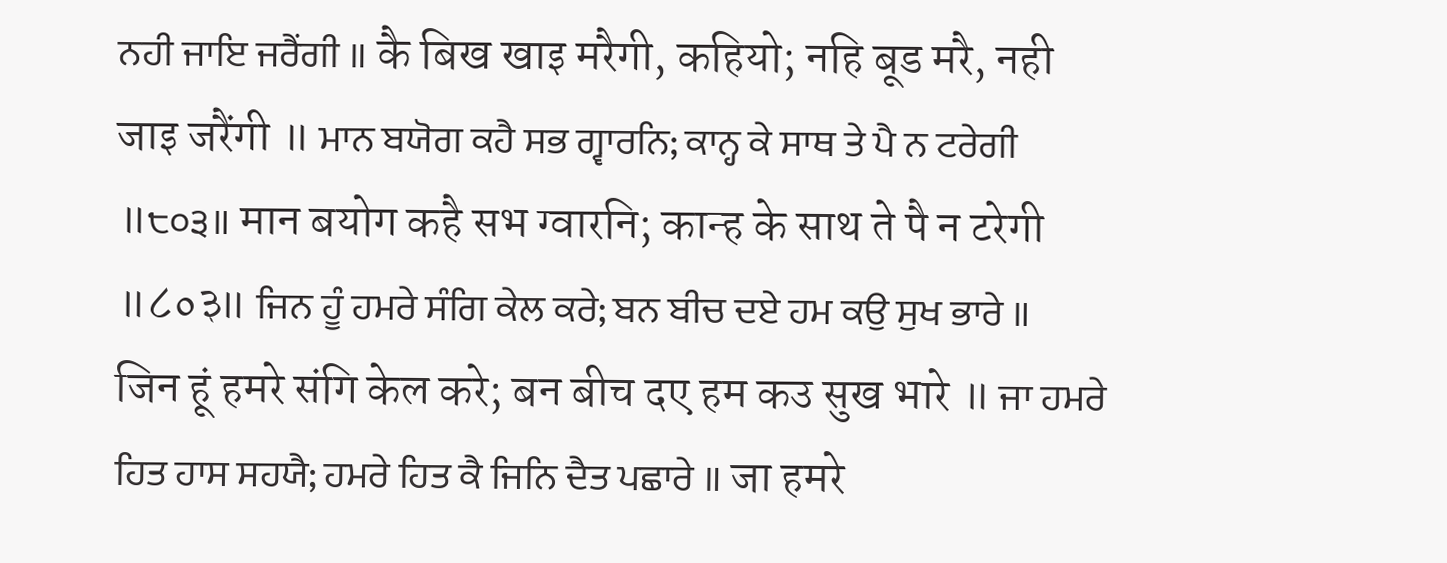ਨਹੀ ਜਾਇ ਜਰੈਂਗੀ ॥ कै बिख खाइ मरैगी, कहियो; नहि बूड मरै, नही जाइ जरैंगी ॥ ਮਾਨ ਬਯੋਗ ਕਹੈ ਸਭ ਗ੍ਵਾਰਨਿ; ਕਾਨ੍ਹ ਕੇ ਸਾਥ ਤੇ ਪੈ ਨ ਟਰੇਗੀ ॥੮੦੩॥ मान बयोग कहै सभ ग्वारनि; कान्ह के साथ ते पै न टरेगी ॥८०३॥ ਜਿਨ ਹੂੰ ਹਮਰੇ ਸੰਗਿ ਕੇਲ ਕਰੇ; ਬਨ ਬੀਚ ਦਏ ਹਮ ਕਉ ਸੁਖ ਭਾਰੇ ॥ जिन हूं हमरे संगि केल करे; बन बीच दए हम कउ सुख भारे ॥ ਜਾ ਹਮਰੇ ਹਿਤ ਹਾਸ ਸਹਯੈ; ਹਮਰੇ ਹਿਤ ਕੈ ਜਿਨਿ ਦੈਤ ਪਛਾਰੇ ॥ जा हमरे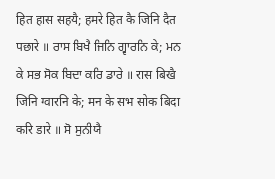हित हास सहयै; हमरे हित कै जिनि दैत पछारे ॥ ਰਾਸ ਬਿਖੈ ਜਿਨਿ ਗ੍ਵਾਰਨਿ ਕੇ; ਮਨ ਕੇ ਸਭ ਸੋਕ ਬਿਦਾ ਕਰਿ ਡਾਰੇ ॥ रास बिखै जिनि ग्वारनि के; मन के सभ सोक बिदा करि डारे ॥ ਸੋ ਸੁਨੀਯੈ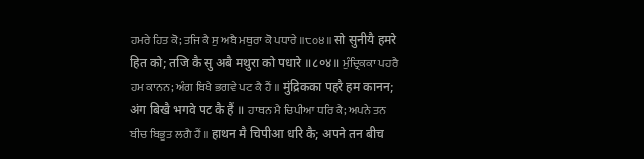ਹਮਰੇ ਹਿਤ ਕੋ; ਤਜਿ ਕੈ ਸੁ ਅਬੈ ਮਥੁਰਾ ਕੋ ਪਧਾਰੇ ॥੮੦੪॥ सो सुनीयै हमरे हित को; तजि कै सु अबै मथुरा को पधारे ॥८०४॥ ਮੁੰਦ੍ਰਿਕਕਾ ਪਹਰੈ ਹਮ ਕਾਨਨ; ਅੰਗ ਬਿਖੈ ਭਗਵੇ ਪਟ ਕੈ ਹੈਂ ॥ मुंद्रिकका पहरै हम कानन; अंग बिखै भगवे पट कै हैं ॥ ਹਾਥਨ ਮੈ ਚਿਪੀਆ ਧਰਿ ਕੈ; ਅਪਨੇ ਤਨ ਬੀਚ ਬਿਭੂਤ ਲਗੈ ਹੈਂ ॥ हाथन मै चिपीआ धरि कै; अपने तन बीच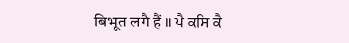बिभूत लगै हैं ॥ ਪੈ ਕਸਿ ਕੈ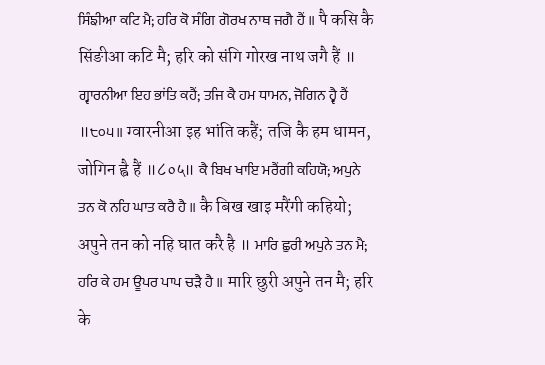ਸਿੰਙੀਆ ਕਟਿ ਮੈ; ਹਰਿ ਕੋ ਸੰਗਿ ਗੋਰਖ ਨਾਥ ਜਗੈ ਹੈਂ ॥ पै कसि कै सिंङीआ कटि मै; हरि को संगि गोरख नाथ जगै हैं ॥ ਗ੍ਵਾਰਨੀਆ ਇਹ ਭਾਂਤਿ ਕਹੈਂ; ਤਜਿ ਕੈ ਹਮ ਧਾਮਨ, ਜੋਗਿਨ ਹ੍ਵੈ ਹੈਂ ॥੮੦੫॥ ग्वारनीआ इह भांति कहैं; तजि कै हम धामन, जोगिन ह्वै हैं ॥८०५॥ ਕੈ ਬਿਖ ਖਾਇ ਮਰੈਂਗੀ ਕਹਿਯੋ; ਅਪੁਨੇ ਤਨ ਕੋ ਨਹਿ ਘਾਤ ਕਰੈ ਹੈ ॥ कै बिख खाइ मरैंगी कहियो; अपुने तन को नहि घात करै है ॥ ਮਾਰਿ ਛੁਰੀ ਅਪੁਨੇ ਤਨ ਮੈ; ਹਰਿ ਕੇ ਹਮ ਊਪਰ ਪਾਪ ਚੜੈ ਹੈ ॥ मारि छुरी अपुने तन मै; हरि के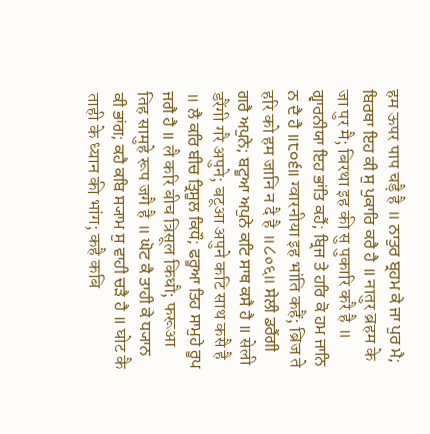हम ऊपर पाप चड़ै है ॥ ਨਾਤੁਰ ਬ੍ਰਹਮ ਕੇ ਜਾ ਪੁਰ ਮੈ; ਬਿਰਥਾ ਇਹ ਕੀ ਸੁ ਪੁਕਾਰਿ ਕਰੈ ਹੈ ॥ नातुर ब्रहम के जा पुर मै; बिरथा इह की सु पुकारि करै है ॥ ਗ੍ਵਾਰਨੀਯਾ ਇਹ ਭਾਂਤਿ ਕਹੈਂ; ਬ੍ਰਿਜ ਤੇ ਹਰਿ ਕੋ ਹਮ ਜਾਨਿ ਨ ਦੈ ਹੈ ॥੮੦੬॥ ग्वारनीया इह भांति कहैं; ब्रिज ते हरि को हम जानि न दै है ॥८०६॥ ਸੇਲੀ ਡਰੈਂਗੀ ਗਰੈ ਅਪੁਨੇ; ਬਟੂਆ ਅਪੁਨੇ ਕਟਿ ਸਾਥ ਕਸੈ ਹੈ ॥ सेली डरैंगी गरै अपुने; बटूआ अपुने कटि साथ कसै है ॥ ਲੈ ਕਰਿ ਬੀਚ ਤ੍ਰਿਸੂਲ ਕਿਧੌ; ਫਰੂਆ ਤਿਹ ਸਾਮੁਹੇ ਰੂਪ ਜਗੈ ਹੈ ॥ लै करि बीच त्रिसूल किधौ; फरूआ तिह सामुहे रूप जगै है ॥ ਘੋਟ ਕੈ ਤਾਹੀ ਕੇ ਧ੍ਯਾਨ ਕੀ ਭਾਂਗ; ਕਹੈ ਕਬਿ ਸ੍ਯਾਮ ਸੁ ਵਾਹੀ ਚੜੈ ਹੈ ॥ घोट कै ताही के ध्यान की भांग; कहै कबि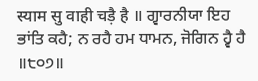स्याम सु वाही चड़ै है ॥ ਗ੍ਵਾਰਨੀਯਾ ਇਹ ਭਾਂਤਿ ਕਹੈ; ਨ ਰਹੈ ਹਮ ਧਾਮਨ, ਜੋਗਿਨ ਹ੍ਵੈ ਹੈ ॥੮੦੭॥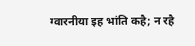ग्वारनीया इह भांति कहै; न रहै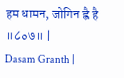हम धामन, जोगिन ह्वै है ॥८०७॥ |
Dasam Granth |